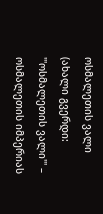ოსმალეთის ვალი
(ახალი გვერდი: '''ოსმალეთის ვალი''' – ოსმალეთის იმპერიას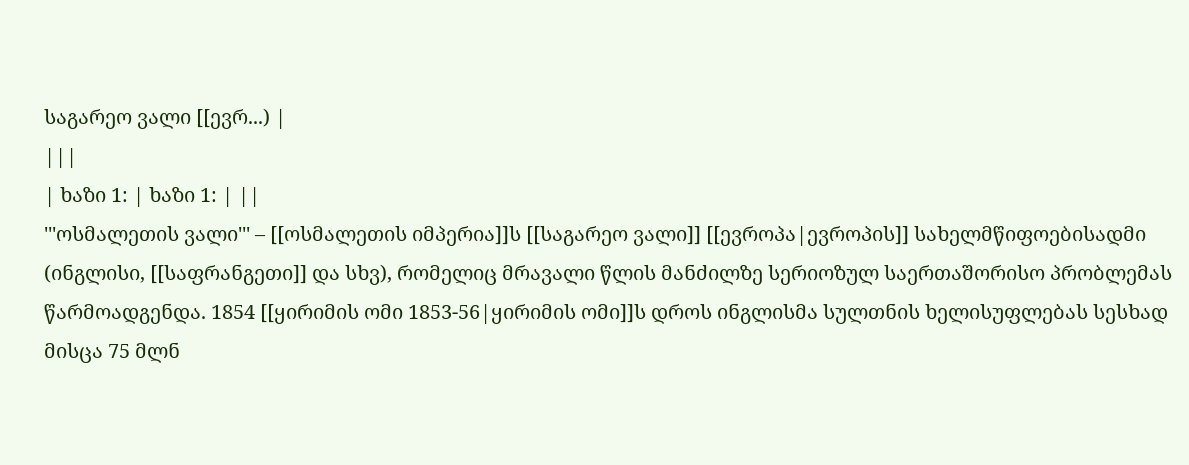საგარეო ვალი [[ევრ...) |
|||
| ხაზი 1: | ხაზი 1: | ||
'''ოსმალეთის ვალი''' – [[ოსმალეთის იმპერია]]ს [[საგარეო ვალი]] [[ევროპა|ევროპის]] სახელმწიფოებისადმი (ინგლისი, [[საფრანგეთი]] და სხვ), რომელიც მრავალი წლის მანძილზე სერიოზულ საერთაშორისო პრობლემას წარმოადგენდა. 1854 [[ყირიმის ომი 1853-56|ყირიმის ომი]]ს დროს ინგლისმა სულთნის ხელისუფლებას სესხად მისცა 75 მლნ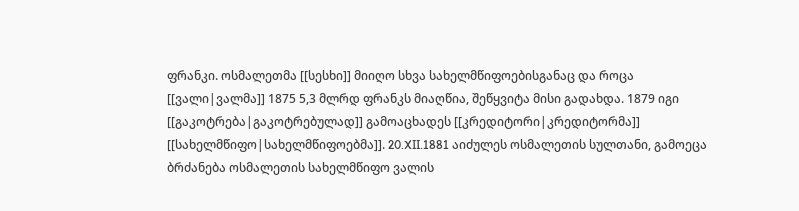ფრანკი. ოსმალეთმა [[სესხი]] მიიღო სხვა სახელმწიფოებისგანაც და როცა [[ვალი|ვალმა]] 1875 5,3 მლრდ ფრანკს მიაღწია, შეწყვიტა მისი გადახდა. 1879 იგი [[გაკოტრება|გაკოტრებულად]] გამოაცხადეს [[კრედიტორი|კრედიტორმა]] [[სახელმწიფო|სახელმწიფოებმა]]. 20.XII.1881 აიძულეს ოსმალეთის სულთანი, გამოეცა ბრძანება ოსმალეთის სახელმწიფო ვალის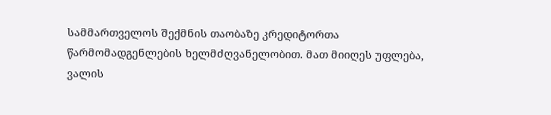სამმართველოს შექმნის თაობაზე კრედიტორთა წარმომადგენლების ხელმძღვანელობით. მათ მიიღეს უფლება, ვალის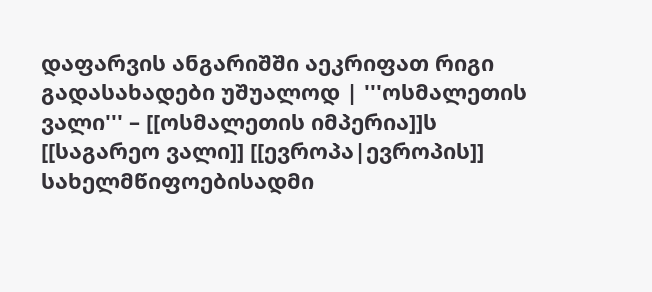დაფარვის ანგარიშში აეკრიფათ რიგი გადასახადები უშუალოდ | '''ოსმალეთის ვალი''' – [[ოსმალეთის იმპერია]]ს [[საგარეო ვალი]] [[ევროპა|ევროპის]] სახელმწიფოებისადმი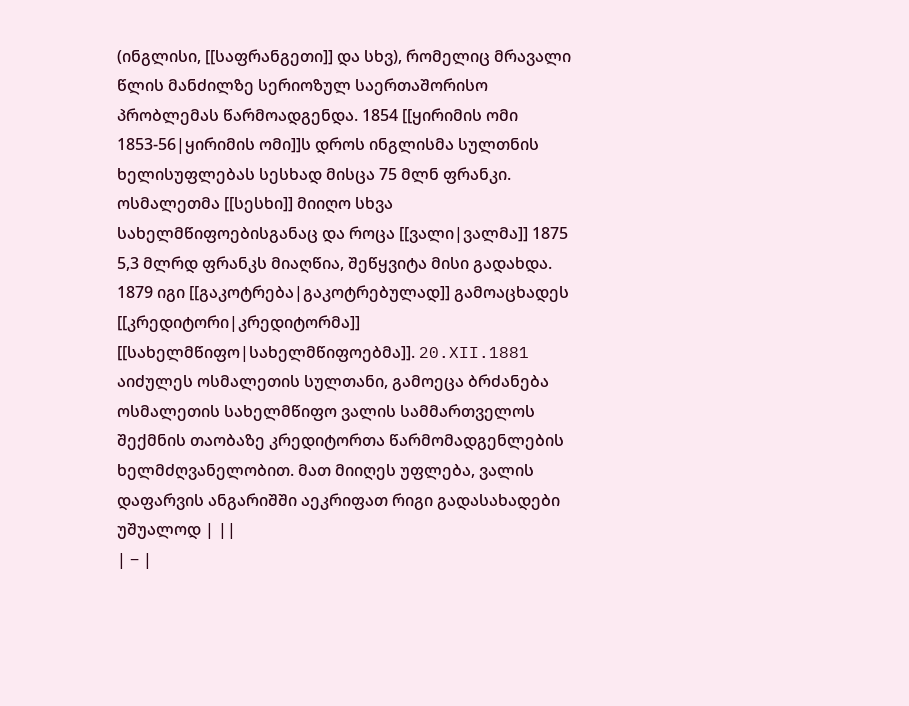(ინგლისი, [[საფრანგეთი]] და სხვ), რომელიც მრავალი წლის მანძილზე სერიოზულ საერთაშორისო პრობლემას წარმოადგენდა. 1854 [[ყირიმის ომი 1853-56|ყირიმის ომი]]ს დროს ინგლისმა სულთნის ხელისუფლებას სესხად მისცა 75 მლნ ფრანკი. ოსმალეთმა [[სესხი]] მიიღო სხვა სახელმწიფოებისგანაც და როცა [[ვალი|ვალმა]] 1875 5,3 მლრდ ფრანკს მიაღწია, შეწყვიტა მისი გადახდა. 1879 იგი [[გაკოტრება|გაკოტრებულად]] გამოაცხადეს [[კრედიტორი|კრედიტორმა]] [[სახელმწიფო|სახელმწიფოებმა]]. 20.XII.1881 აიძულეს ოსმალეთის სულთანი, გამოეცა ბრძანება ოსმალეთის სახელმწიფო ვალის სამმართველოს შექმნის თაობაზე კრედიტორთა წარმომადგენლების ხელმძღვანელობით. მათ მიიღეს უფლება, ვალის დაფარვის ანგარიშში აეკრიფათ რიგი გადასახადები უშუალოდ | ||
| − |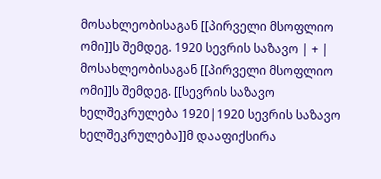მოსახლეობისაგან [[პირველი მსოფლიო ომი]]ს შემდეგ. 1920 სევრის საზავო | + | მოსახლეობისაგან [[პირველი მსოფლიო ომი]]ს შემდეგ. [[სევრის საზავო ხელშეკრულება 1920|1920 სევრის საზავო ხელშეკრულება]]მ დააფიქსირა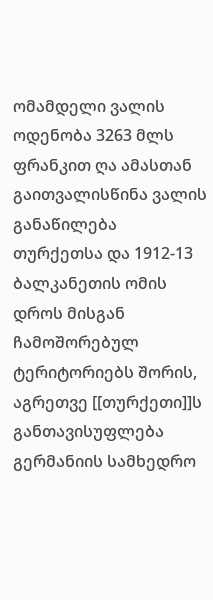ომამდელი ვალის ოდენობა 3263 მლს ფრანკით ღა ამასთან გაითვალისწინა ვალის განაწილება თურქეთსა და 1912-13 ბალკანეთის ომის დროს მისგან ჩამოშორებულ ტერიტორიებს შორის, აგრეთვე [[თურქეთი]]ს განთავისუფლება გერმანიის სამხედრო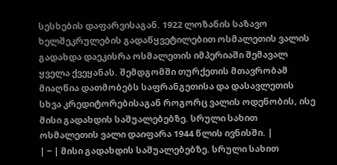სესხების დაფარვისაგან. 1922 ლოზანის საზავო ხელშეკრულების გადაწყვეტილებით ოსმალეთის ვალის გადახდა დაეკისრა ოსმალეთის იმპერიაში შემავალ ყველა ქვეყანას. შემდგომში თურქეთის მთავრობამ მიაღწია დათმობებს საფრანგეთისა და დასავლეთის სხვა კრედიტორებისაგან როგორც ვალის ოდენობის, ისე მისი გადახდის საშუალებებზე. სრული სახით ოსმალეთის ვალი დაიფარა 1944 წლის ივნისში. |
| − | მისი გადახდის საშუალებებზე. სრული სახით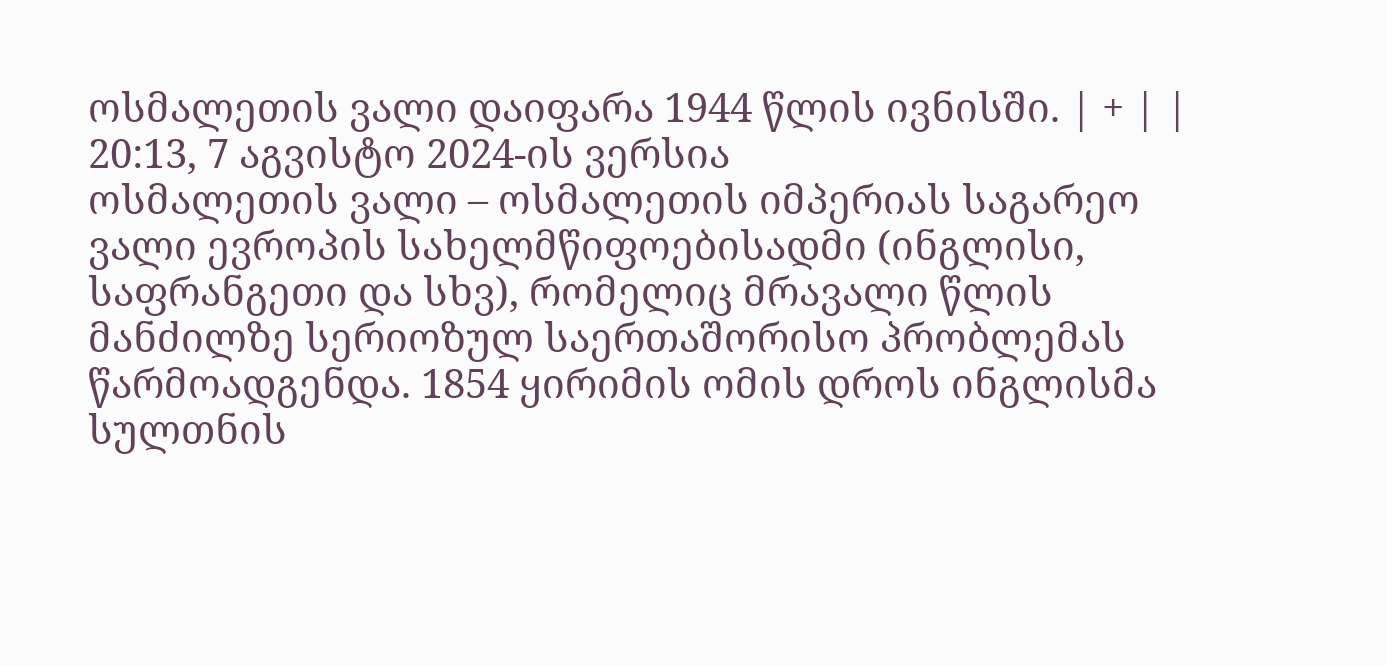ოსმალეთის ვალი დაიფარა 1944 წლის ივნისში. | + | |
20:13, 7 აგვისტო 2024-ის ვერსია
ოსმალეთის ვალი – ოსმალეთის იმპერიას საგარეო ვალი ევროპის სახელმწიფოებისადმი (ინგლისი, საფრანგეთი და სხვ), რომელიც მრავალი წლის მანძილზე სერიოზულ საერთაშორისო პრობლემას წარმოადგენდა. 1854 ყირიმის ომის დროს ინგლისმა სულთნის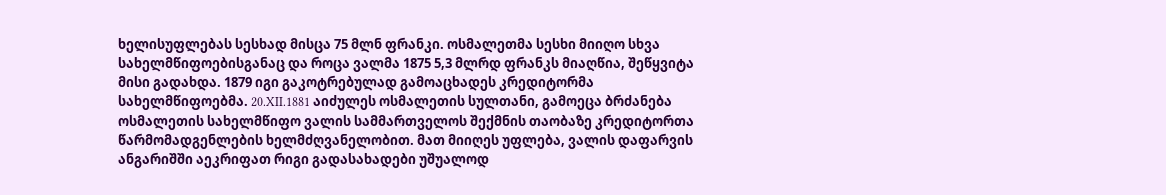ხელისუფლებას სესხად მისცა 75 მლნ ფრანკი. ოსმალეთმა სესხი მიიღო სხვა სახელმწიფოებისგანაც და როცა ვალმა 1875 5,3 მლრდ ფრანკს მიაღწია, შეწყვიტა მისი გადახდა. 1879 იგი გაკოტრებულად გამოაცხადეს კრედიტორმა სახელმწიფოებმა. 20.XII.1881 აიძულეს ოსმალეთის სულთანი, გამოეცა ბრძანება ოსმალეთის სახელმწიფო ვალის სამმართველოს შექმნის თაობაზე კრედიტორთა წარმომადგენლების ხელმძღვანელობით. მათ მიიღეს უფლება, ვალის დაფარვის ანგარიშში აეკრიფათ რიგი გადასახადები უშუალოდ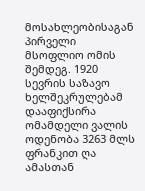მოსახლეობისაგან პირველი მსოფლიო ომის შემდეგ. 1920 სევრის საზავო ხელშეკრულებამ დააფიქსირა ომამდელი ვალის ოდენობა 3263 მლს ფრანკით ღა ამასთან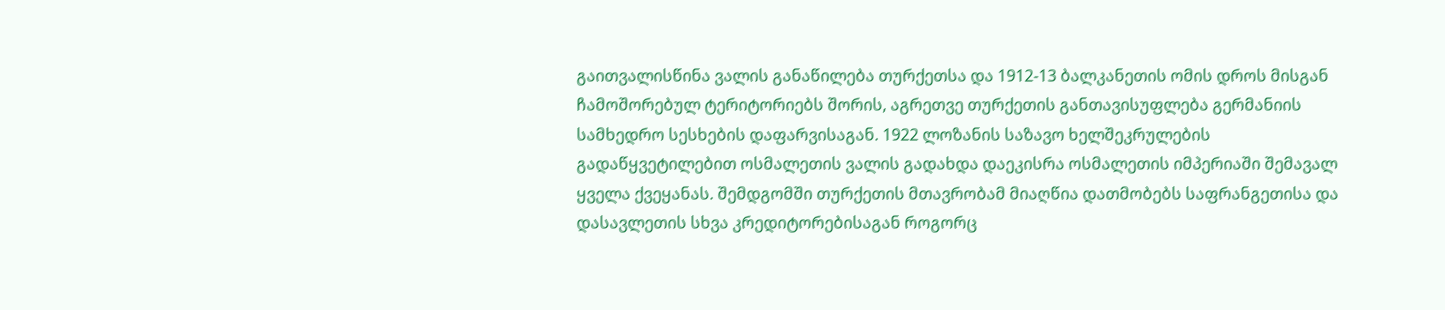გაითვალისწინა ვალის განაწილება თურქეთსა და 1912-13 ბალკანეთის ომის დროს მისგან ჩამოშორებულ ტერიტორიებს შორის, აგრეთვე თურქეთის განთავისუფლება გერმანიის სამხედრო სესხების დაფარვისაგან. 1922 ლოზანის საზავო ხელშეკრულების გადაწყვეტილებით ოსმალეთის ვალის გადახდა დაეკისრა ოსმალეთის იმპერიაში შემავალ ყველა ქვეყანას. შემდგომში თურქეთის მთავრობამ მიაღწია დათმობებს საფრანგეთისა და დასავლეთის სხვა კრედიტორებისაგან როგორც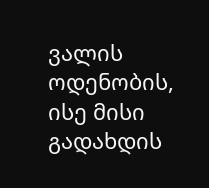ვალის ოდენობის, ისე მისი გადახდის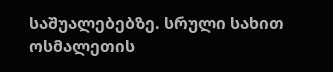საშუალებებზე. სრული სახით ოსმალეთის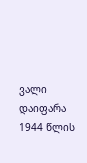ვალი დაიფარა 1944 წლის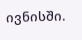ივნისში.